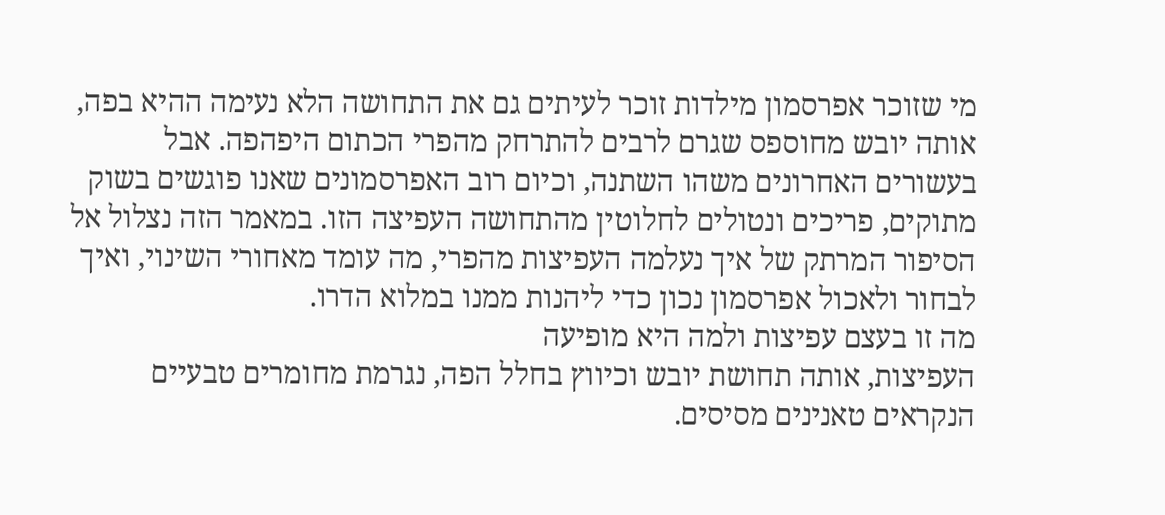מי שזוכר אפרסמון מילדות זוכר לעיתים גם את התחושה הלא נעימה ההיא בפה, אותה יובש מחוספס שגרם לרבים להתרחק מהפרי הכתום היפהפה. אבל בעשורים האחרונים משהו השתנה, וכיום רוב האפרסמונים שאנו פוגשים בשוק מתוקים, פריכים ונטולים לחלוטין מהתחושה העפיצה הזו. במאמר הזה נצלול אל הסיפור המרתק של איך נעלמה העפיצות מהפרי, מה עומד מאחורי השינוי, ואיך לבחור ולאכול אפרסמון נכון כדי ליהנות ממנו במלוא הדרו.
מה זו בעצם עפיצות ולמה היא מופיעה
העפיצות, אותה תחושת יובש וכיווץ בחלל הפה, נגרמת מחומרים טבעיים הנקראים טאנינים מסיסים.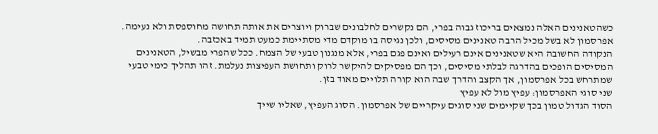כשהטאנינים האלה נמצאים בריכוז גבוה בפרי, הם נקשרים לחלבונים שברוק ויוצרים את אותה תחושה מחוספסת ולא נעימה. אפרסמון לא בשל מכיל הרבה טאנינים מסיסים, ולכן נגיסה בו מוקדם מדי מסתיימת כמעט תמיד באכזבה.
הנקודה החשובה היא שטאנינים אינם רעילים ואינם פגם בפרי, אלא מנגנון טבעי של הצמח. ככל שהפרי מבשיל, הטאנינים המסיסים הופכים בהדרגה לבלתי מסיסים, וכך הם מפסיקים להיקשר לרוק ותחושת העפיצות נעלמת. זהו תהליך כימי טבעי שמתרחש בכל אפרסמון, אך הקצב והדרך שבה הוא קורה תלויים מאוד בזן.
שני סוגי האפרסמון: עפיץ מול לא עפיץ
הסוד הגדול טמון בכך שקיימים שני סוגים עיקריים של אפרסמון. הסוג העפיץ, שאליו שייך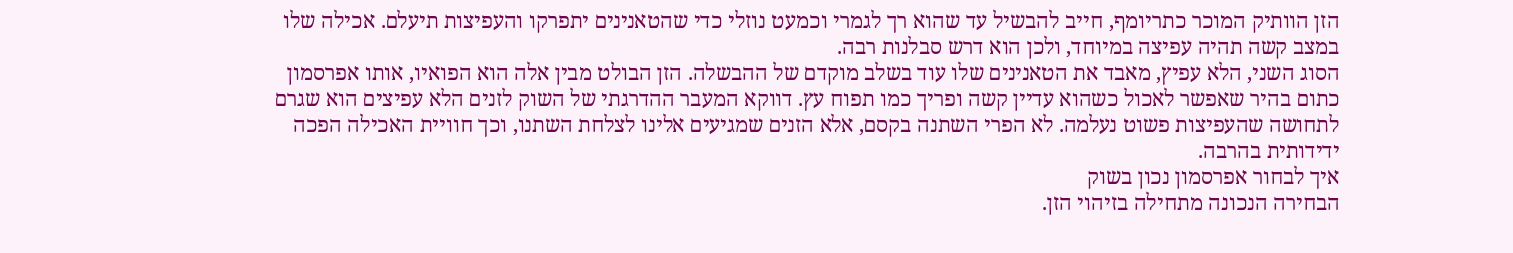הזן הוותיק המוכר כתריומף, חייב להבשיל עד שהוא רך לגמרי וכמעט נוזלי כדי שהטאנינים יתפרקו והעפיצות תיעלם. אכילה שלו במצב קשה תהיה עפיצה במיוחד, ולכן הוא דרש סבלנות רבה.
הסוג השני, הלא עפיץ, מאבד את הטאנינים שלו עוד בשלב מוקדם של ההבשלה. הזן הבולט מבין אלה הוא הפואיו, אותו אפרסמון כתום בהיר שאפשר לאכול כשהוא עדיין קשה ופריך כמו תפוח עץ. דווקא המעבר ההדרגתי של השוק לזנים הלא עפיצים הוא שגרם לתחושה שהעפיצות פשוט נעלמה. לא הפרי השתנה בקסם, אלא הזנים שמגיעים אלינו לצלחת השתנו, וכך חוויית האכילה הפכה ידידותית בהרבה.
איך לבחור אפרסמון נכון בשוק
הבחירה הנכונה מתחילה בזיהוי הזן.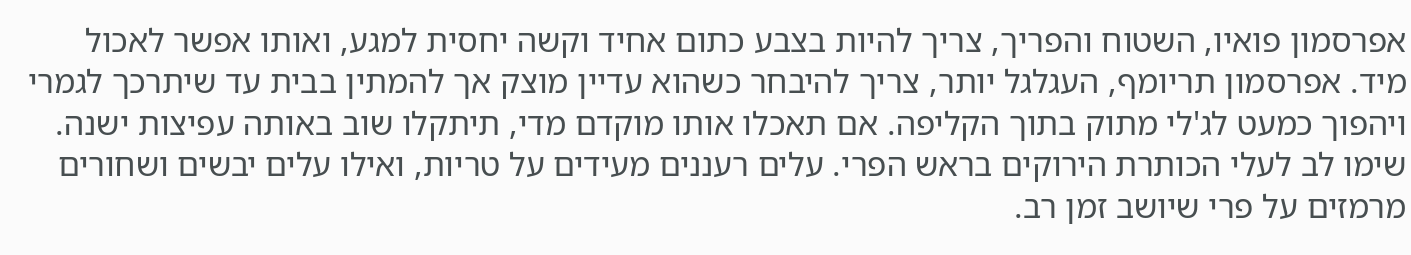אפרסמון פואיו, השטוח והפריך, צריך להיות בצבע כתום אחיד וקשה יחסית למגע, ואותו אפשר לאכול מיד. אפרסמון תריומף, העגלגל יותר, צריך להיבחר כשהוא עדיין מוצק אך להמתין בבית עד שיתרכך לגמרי ויהפוך כמעט לג'לי מתוק בתוך הקליפה. אם תאכלו אותו מוקדם מדי, תיתקלו שוב באותה עפיצות ישנה.
שימו לב לעלי הכותרת הירוקים בראש הפרי. עלים רעננים מעידים על טריות, ואילו עלים יבשים ושחורים מרמזים על פרי שיושב זמן רב.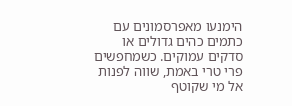הימנעו מאפרסמונים עם כתמים כהים גדולים או סדקים עמוקים. כשמחפשים פרי טרי באמת, שווה לפנות אל מי שקוטף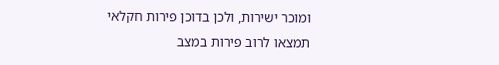ומוכר ישירות, ולכן בדוכן פירות חקלאי תמצאו לרוב פירות במצב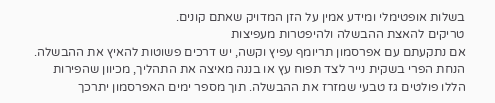בשלות אופטימלי ומידע אמין על הזן המדויק שאתם קונים.
טריקים להאצת ההבשלה ולהיפטרות מעפיצות
אם נתקעתם עם אפרסמון תריומף עפיץ וקשה, יש דרכים פשוטות להאיץ את ההבשלה. הנחת הפרי בשקית נייר לצד תפוח עץ או בננה מאיצה את התהליך, מכיוון שהפירות הללו פולטים גז טבעי שמזרז את ההבשלה. תוך מספר ימים האפרסמון יתרכך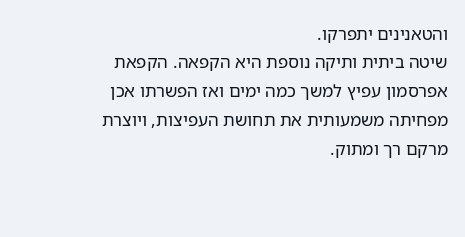והטאנינים יתפרקו.
שיטה ביתית ותיקה נוספת היא הקפאה. הקפאת אפרסמון עפיץ למשך כמה ימים ואז הפשרתו אכן מפחיתה משמעותית את תחושת העפיצות, ויוצרת מרקם רך ומתוק.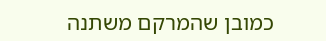כמובן שהמרקם משתנה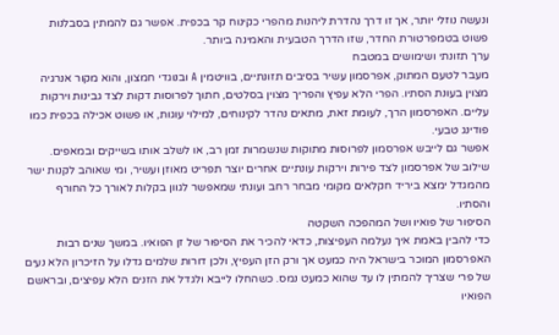ונעשה נוזלי יותר, אך זו דרך נהדרת ליהנות מהפרי כקינוח קר בכפית. אפשר גם להמתין בסבלנות פשוט בטמפרטורת החדר, שזו הדרך הטבעית והאמינה ביותר.
ערך תזונתי ושימושים במטבח
מעבר לטעם המתוק, אפרסמון עשיר בסיבים תזונתיים, בוויטמין A ובנוגדי חמצון, והוא מקור אנרגיה מצוין בעונת הסתיו. הפרי הלא עפיץ והפריך מצוין בסלטים, חתוך לפרוסות דקות לצד גבינות וירקות עליים. האפרסמון הרך, לעומת זאת, מתאים נהדר לקינוחים, למילוי עוגות, או פשוט אכילה בכפית כמו פודינג טבעי.
אפשר גם לייבש אפרסמון לפרוסות מתוקות שנשמרות זמן רב, או לשלב אותו בשייקים ובמאפים. שילוב של אפרסמון לצד פירות וירקות עונתיים אחרים יוצר תפריט מאוזן ועשיר, ומי שאוהב לקנות ישר מהמגדל ימצא ביריד חקלאים מקומי מבחר רחב ועונתי שמאפשר לגוון בקלות לאורך כל החורף והסתיו.
הסיפור של פואיו ושל המהפכה השקטה
כדי להבין באמת איך נעלמה העפיצות, כדאי להכיר את הסיפור של זן הפואיו. במשך שנים רבות האפרסמון המוכר בישראל היה כמעט אך ורק הזן העפיץ, ולכן דורות שלמים גדלו על הזיכרון הלא נעים של פרי שצריך להמתין לו עד שהוא כמעט נמס. כשהחלו לייבא ולגדל את הזנים הלא עפיצים, ובראשם הפואיו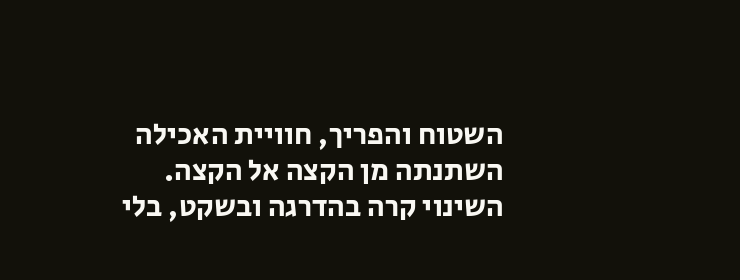השטוח והפריך, חוויית האכילה השתנתה מן הקצה אל הקצה.
השינוי קרה בהדרגה ובשקט, בלי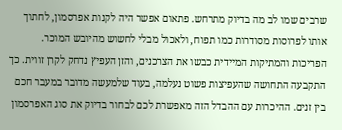שרבים שמו לב מה בדיוק מתרחש. פתאום אפשר היה לקנות אפרסמון, לחתוך אותו לפרוסות מסודרות כמו תפוח, ולאכול מבלי לחשוש מהיובש המוכר. הפריכות והמתיקות המיידית כבשו את הצרכנים, והזן העפיץ נדחק לקרן זווית. כך התקבעה התחושה שהעפיצות פשוט נעלמה, בעוד שלמעשה מדובר במעבר חכם בין זנים. ההיכרות עם ההבדל הזה מאפשרת לכם לבחור בדיוק את סוג האפרסמון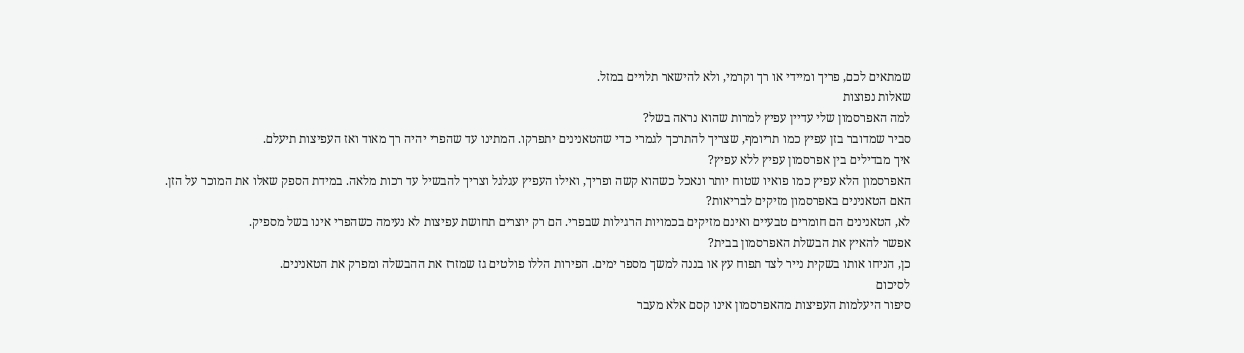שמתאים לכם, פריך ומיידי או רך וקרמי, ולא להישאר תלויים במזל.
שאלות נפוצות
למה האפרסמון שלי עדיין עפיץ למרות שהוא נראה בשל?
סביר שמדובר בזן עפיץ כמו תריומף, שצריך להתרכך לגמרי כדי שהטאנינים יתפרקו. המתינו עד שהפרי יהיה רך מאוד ואז העפיצות תיעלם.
איך מבדילים בין אפרסמון עפיץ ללא עפיץ?
האפרסמון הלא עפיץ כמו פואיו שטוח יותר ונאכל כשהוא קשה ופריך, ואילו העפיץ עגלגל וצריך להבשיל עד רכות מלאה. במידת הספק שאלו את המוכר על הזן.
האם הטאנינים באפרסמון מזיקים לבריאות?
לא, הטאנינים הם חומרים טבעיים ואינם מזיקים בכמויות הרגילות שבפרי. הם רק יוצרים תחושת עפיצות לא נעימה כשהפרי אינו בשל מספיק.
אפשר להאיץ את הבשלת האפרסמון בבית?
כן, הניחו אותו בשקית נייר לצד תפוח עץ או בננה למשך מספר ימים. הפירות הללו פולטים גז שמזרז את ההבשלה ומפרק את הטאנינים.
לסיכום
סיפור היעלמות העפיצות מהאפרסמון אינו קסם אלא מעבר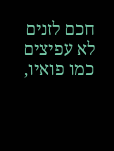חכם לזנים לא עפיצים כמו פואיו,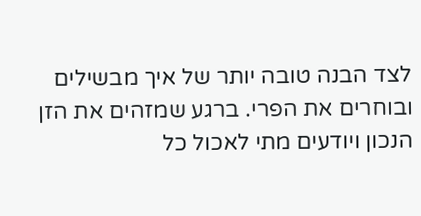לצד הבנה טובה יותר של איך מבשילים ובוחרים את הפרי. ברגע שמזהים את הזן הנכון ויודעים מתי לאכול כל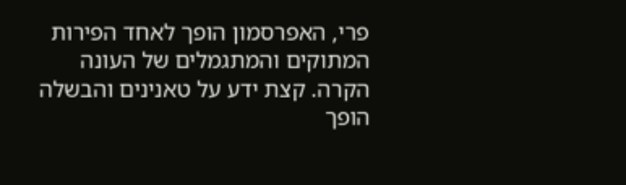פרי, האפרסמון הופך לאחד הפירות המתוקים והמתגמלים של העונה הקרה. קצת ידע על טאנינים והבשלה הופך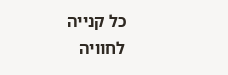כל קנייה לחוויה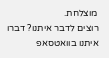מוצלחת.
רוצים לדבר איתנו? דברו איתנו בוואטסאפ